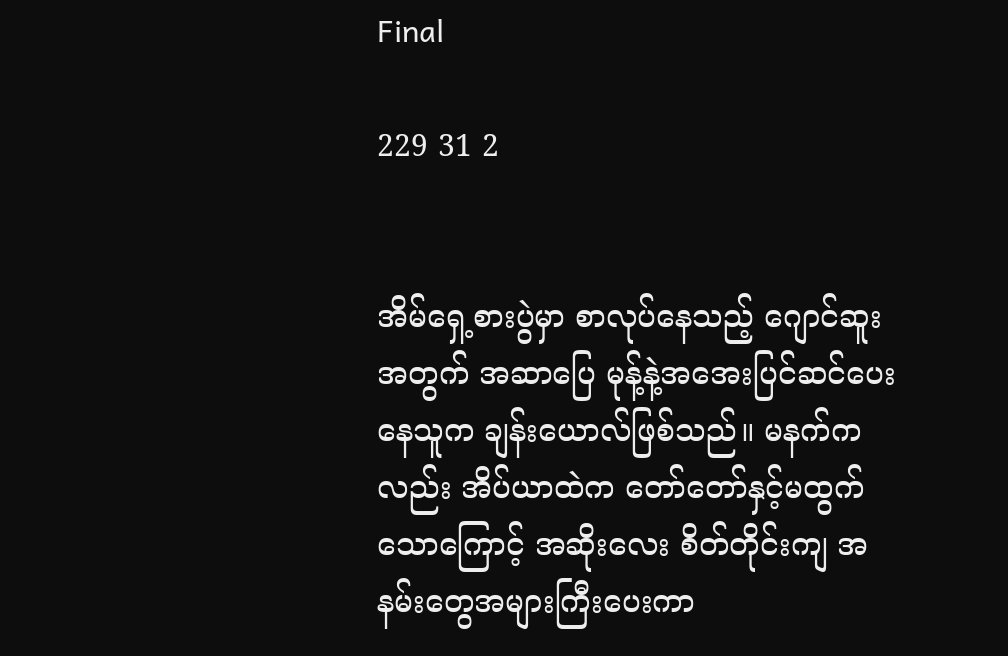Final

229 31 2


အိမ်ရှေ့စားပွဲမှာ စာလုပ်နေသည့် ဂျောင်ဆူးအတွက် အဆာပြေ မုန့်နဲ့အအေးပြင်ဆင်ပေးနေသူက ချန်းယောလ်ဖြစ်သည်။ မနက်ကလည်း အိပ်ယာထဲက တော်တော်နှင့်မထွက်သောကြောင့် အဆိုးလေး စိတ်တိုင်းကျ အနမ်းတွေအများကြီးပေးကာ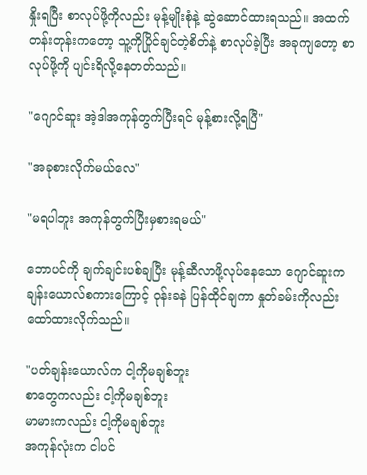နှိုးရပြီး စာလုပ်ဖို့ကိုလည်း မုန့်မျိုးစုံနဲ့ ဆွဲဆောင်ထားရသည်။ အထက်တန်းတုန်းကတော့ သူ့ကိုပြိုင်ချင်တဲ့စိတ်နဲ့ စာလုပ်ခဲ့ပြီး အခုကျတော့ စာလုပ်ဖို့ကို ပျင်းရိလို့နေတတ်သည်။

"ဂျောင်ဆူး အဲ့ဒါအကုန်တွက်ပြီးရင် မုန့်စားလို့ရပြီ"

"အခုစားလိုက်မယ်လေ"

"မရပါဘူး အကုန်တွက်ပြီးမှစားရမယ်"

ဘောပင်ကို ချက်ချင်းပစ်ချပြီး မုန့်ဆီလာဖို့လုပ်နေသော ဂျောင်ဆူးက ချန်းယောလ်စကားကြောင့် ဝုန်းခနဲ ပြန်ထိုင်ချကာ နှုတ်ခမ်းကိုလည်း ထော်ထားလိုက်သည်။

"ပတ်ချန်းယောလ်က ငါ့ကိုမချစ်ဘူး
စာတွေကလည်း ငါ့ကိုမချစ်ဘူး
မာမားကလည်း ငါ့ကိုမချစ်ဘူး
အကုန်လုံးက ငါပင်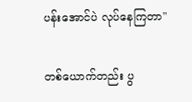ပန်းအောင်ပဲ လုပ်နေကြတာ"

တစ်ယောက်တည်း ပွ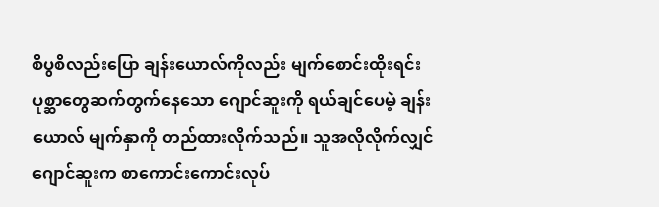စိပွစိလည်းပြော ချန်းယောလ်ကိုလည်း မျက်စောင်းထိုးရင်း ပုစ္ဆာတွေဆက်တွက်နေသော ဂျောင်ဆူးကို ရယ်ချင်ပေမဲ့ ချန်းယောလ် မျက်နှာကို တည်ထားလိုက်သည်။ သူအလိုလိုက်လျှင် ဂျောင်ဆူးက စာကောင်းကောင်းလုပ်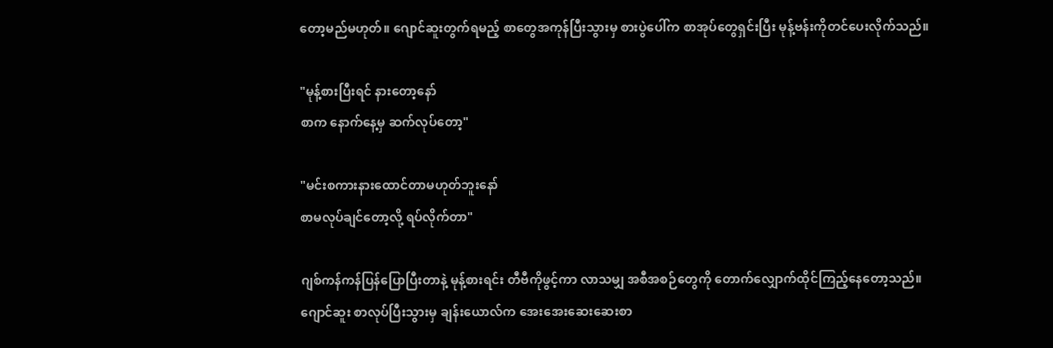တော့မည်မဟုတ်။ ဂျောင်ဆူးတွက်ရမည့် စာတွေအကုန်ပြီးသွားမှ စားပွဲပေါ်က စာအုပ်တွေရှင်းပြီး မုန့်ဗန်းကိုတင်ပေးလိုက်သည်။

"မုန့်စားပြီးရင် နားတော့နော်
စာက နောက်နေ့မှ ဆက်လုပ်တော့"

"မင်းစကားနားထောင်တာမဟုတ်ဘူးနော်
စာမလုပ်ချင်တော့လို့ ရပ်လိုက်တာ"

ဂျစ်ကန်ကန်ပြန်ပြောပြီးတာနဲ့ မုန့်စားရင်း တီဗီကိုဖွင့်ကာ လာသမျှ အစီအစဉ်တွေကို တောက်လျှောက်ထိုင်ကြည့်နေတော့သည်။
ဂျောင်ဆူး စာလုပ်ပြီးသွားမှ ချန်းယောလ်က အေးအေးဆေးဆေးစာ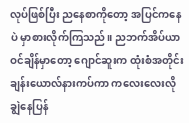လုပ်ဖြစ်ပြီး ညနေစာကိုတော့ အပြင်ကနေပဲ မှာစားလိုက်ကြသည်။ ညဘက်အိပ်ယာဝင်ချိန်မှာတော့ ဂျောင်ဆူးက ထုံးစံအတိုင်း ချန်းယောလ်နားကပ်ကာ ကလေးလေးလို ချွဲနေပြန်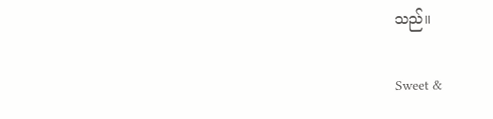သည်။

Sweet &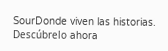SourDonde viven las historias. Descúbrelo ahora